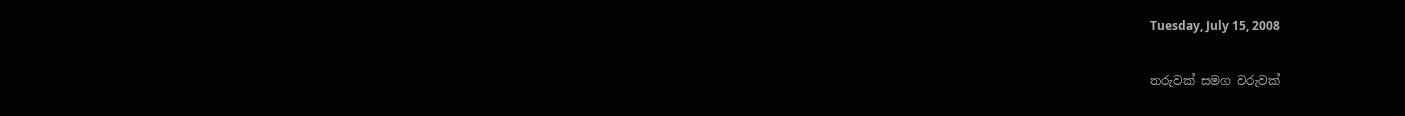Tuesday, July 15, 2008

තරුවක් සමග වරුවක්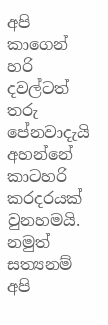අපි කාගෙන් හරි දවල්ටත් තරු පේනවාදැයි අහන්නේ කාටහරි කරදරයක් වුනහමයි. නමුත් සත්‍යනම් අපි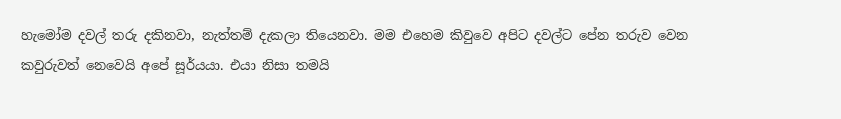හැමෝම දවල් තරු දකිනවා, නැත්තම් දැකලා තියෙනවා. මම එහෙම කිවුවෙ අපිට දවල්ට පේන තරුව වෙන කවුරුවත් නෙවෙයි අපේ සූර්යයා. එයා නිසා තමයි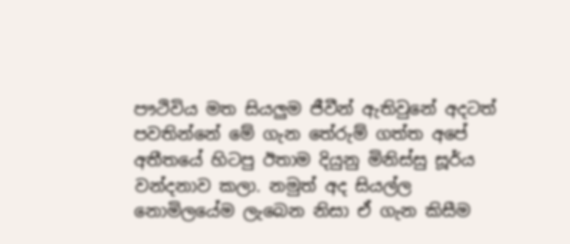පෟථිවිය මත සියලුම ජීවීන් ඇතිවුනේ අදටත් පවතින්නේ මේ ගැන තේරුම් ගත්ත අපේ අතීතයේ හිටපු ඊතාම දියුනු මිනිස්සු සූර්ය වන්දනාව කලා. නමුත් අද සියල්ල නොමිලයේම ලැබෙන නිසා ඒ ගැන කිසීම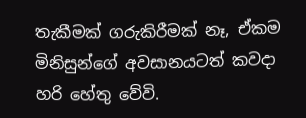තැකීමක් ගරුකිරීමක් නෑ, ඒකම මිනිසුන්ගේ අවසානයටත් කවදා හරි හේතු වේවි.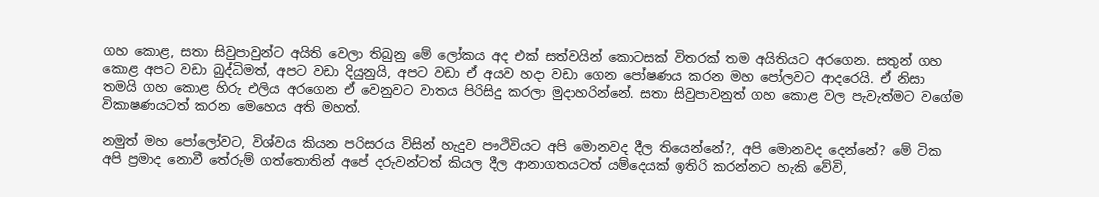ගහ කොළ, සතා සිවුපාවුන්ට අයිති වෙලා තිබුනු මේ ලෝකය අද එක් සත්වයින් කොටසක් විතරක් තම අයිතියට අරගෙන. සතුන් ගහ කොළ අපට වඩා බුද්ධිමත්, අපට වඩා දියුනුයි, අපට වඩා ඒ අයව හදා වඩා ගෙන පෝෂණය කරන මහ පෝලවට ආදරෙයි. ඒ නිසා තමයි ගහ කොළ හිරු එලිය අරගෙන ඒ වෙනුවට වාතය පිරිසිදු කරලා මුදාහරින්නේ. සතා සිවුපාවනුත් ගහ කොළ වල පැවැත්මට වගේම විකාෂණයටත් කරන මෙහෙය අති මහත්.

නමුත් මහ පෝලෝවට, විශ්වය කියන පරිසරය විසින් හැදුව පෟථිවියට අපි මොනවද දීල තියෙන්නේ?, අපි මොනවද දෙන්නේ? මේ ටික අපි ප්‍රමාද නොවී තේරුම් ගත්තොතින් අපේ දරුවන්ටත් කියල දීල ආනාගතයටත් යම්දෙයක් ඉතිරි කරන්නට හැකි වේවි,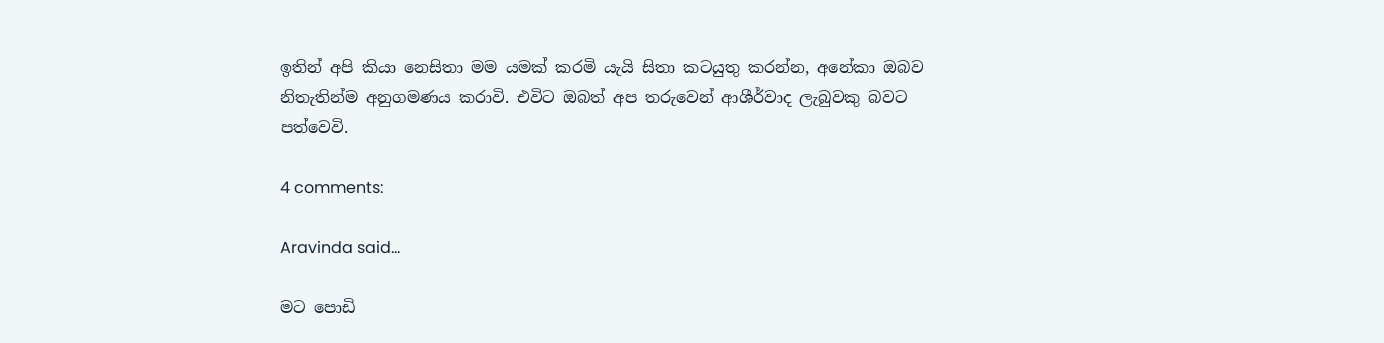ඉතින් අපි කියා නෙසිතා මම යමක් කරමි යැයි සිතා කටයුතු කරන්න, අනේකා ඔබව නිතැතින්ම අනුගමණය කරාවි. එවිට ඔබත් අප තරුවෙන් ආශීර්වාද ලැබුවකු බවට පත්වෙවි.

4 comments:

Aravinda said...

මට පොඩි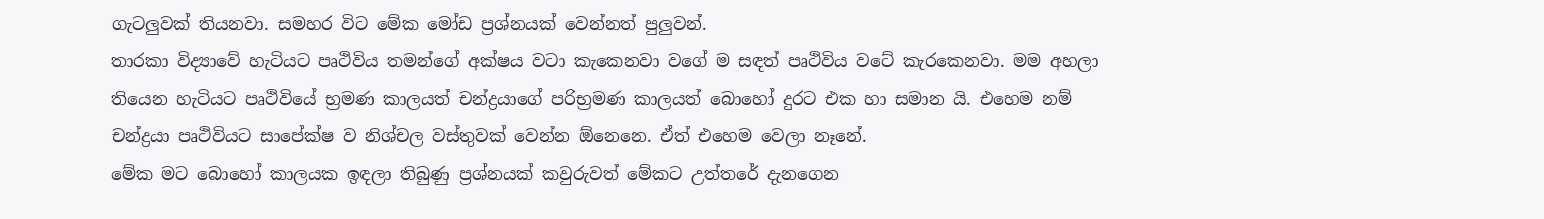ගැටලුවක් තියනවා. සමහර විට මේක මෝඩ ප්‍රශ්නයක් වෙන්නත් පුලුවන්.
තාරකා විද්‍යාවේ හැටියට පෘථිවිය තමන්ගේ අක්ෂය වටා කැකෙනවා වගේ ම සඳත් පෘථිවිය වටේ කැරකෙනවා. මම අහලා තියෙන හැටියට පෘථිවියේ භ්‍රමණ කාලයත් චන්ද්‍රයාගේ පරිභ්‍රමණ කාලයත් බොහෝ දුරට එක හා සමාන යි. එහෙම නම් චන්ද්‍රයා පෘථිවියට සාපේක්ෂ ව නිශ්චල වස්තුවක් වෙන්න ඕනෙනෙ. ඒත් එහෙම වෙලා නෑනේ.
මේක මට බොහෝ කාලයක ඉඳලා තිබුණු ප්‍රශ්නයක් කවුරුවත් මේකට උත්තරේ දැනගෙන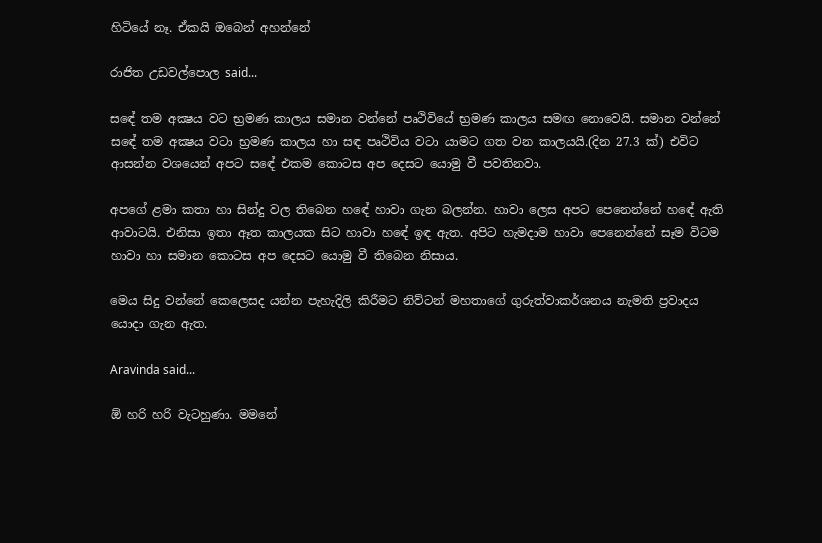හිටියේ නෑ. ඒකයි ඔබෙන් අහන්නේ

රාජිත උඩවල්‍‍පොල said...

සඳේ තම අක්‍ෂය වට භ්‍රමණ කාලය සමාන වන්නේ පෘථිවියේ භ්‍රමණ කාලය සමඟ නොවෙයි. සමාන වන්නේ සඳේ තම අක්‍ෂය වටා භ්‍රමණ කාලය හා සඳ පෘථිවිය වටා යාමට ගත වන කාලයයි.(දින 27.3 ක්) එවිට ආසන්න වශයෙන් අපට සඳේ එකම කොටස අප දෙසට යොමු වී පවතිනවා.

අපගේ ළමා කතා හා සින්දු වල තිබෙන හඳේ හාවා ගැන බලන්න. හාවා ලෙස අපට පෙනෙන්නේ හඳේ ඇති ආවාටයි. එනිසා ඉතා ඈත කාලයක සිට හාවා හඳේ ඉඳ ඇත. අපිට හැමදාම හාවා පෙනෙන්නේ සෑම විටම හාවා හා සමාන කොටස අප දෙසට යොමු වී තිබෙන නිසාය.

මෙය සිදු වන්නේ කෙලෙසද යන්න පැහැදිලි කිරීමට නිව්ටන් මහතාගේ ගුරුත්වාකර්ශනය නැමති ප්‍රවාදය යොදා ගැන ඇත.

Aravinda said...

ඕ හරි හරි වැටහුණා. මමනේ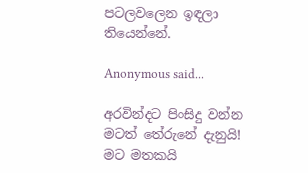පටලවලෙන ඉඳලා තියෙන්නේ.

Anonymous said...

අරවින්දට පිංසිදු වන්න මටත් තේරුනේ දැනුයි!
මට මතකයි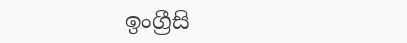ඉංග්‍රීසි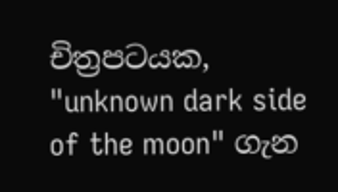චිත්‍රපටයක, "unknown dark side of the moon" ගැන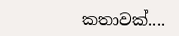කතාවක්....